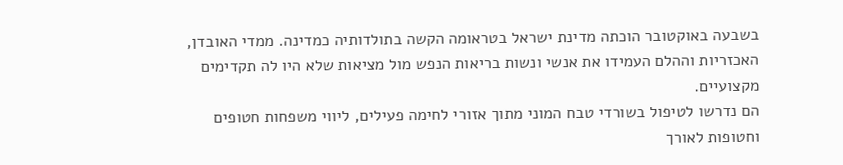בשבעה באוקטובר הוכתה מדינת ישראל בטראומה הקשה בתולדותיה כמדינה. ממדי האובדן, האכזריות וההלם העמידו את אנשי ונשות בריאות הנפש מול מציאות שלא היו לה תקדימים מקצועיים.
הם נדרשו לטיפול בשורדי טבח המוני מתוך אזורי לחימה פעילים, ליווי משפחות חטופים וחטופות לאורך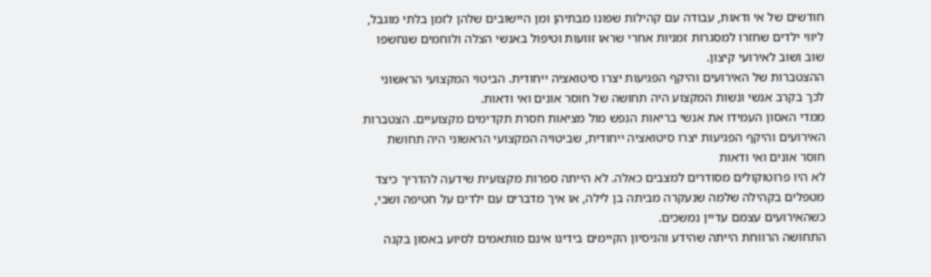חודשים של אי ודאות, עבודה עם קהילות שפונו מבתיהן ומן היישובים שלהן לזמן בלתי מוגבל, ליווי ילדים שחזרו למסגרות זמניות אחרי שראו זוועות וטיפול באנשי הצלה ולוחמים שנחשפו שוב ושוב לאירועי קיצון.
ההצטברות של האירועים והיקף הפגיעות יצרו סיטואציה ייחודית. הביטוי המקצועי הראשוני לכך בקרב אנשי ונשות המקצוע היה תחושה של חוסר אונים ואי ודאות.
ממדי האסון העמידו את אנשי בריאות הנפש מול מציאות חסרת תקדימים מקצועיים. הצטברות האירועים והיקף הפגיעות יצרו סיטואציה ייחודית, שביטויה המקצועי הראשוני היה תחושת חוסר אונים ואי ודאות
לא היו פרוטוקולים מסודרים למצבים כאלה. לא הייתה ספרות מקצועית שידעה להדריך כיצד מטפלים בקהילה שלמה שנעקרה מביתה בן לילה, או איך מדברים עם ילדים על חטיפה ושבי, כשהאירועים עצמם עדיין נמשכים.
התחושה הרווחת הייתה שהידע והניסיון הקיימים בידינו אינם מותאמים לסיוע באסון בקנה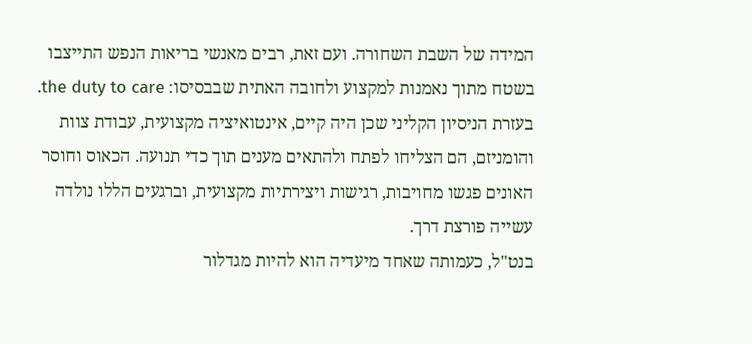המידה של השבת השחורה. ועם זאת, רבים מאנשי בריאות הנפש התייצבו בשטח מתוך נאמנות למקצוע ולחובה האתית שבבסיסו: the duty to care.
בעזרת הניסיון הקליני שכן היה קיים, אינטואיציה מקצועית, עבודת צוות והומניזם, הם הצליחו לפתח ולהתאים מענים תוך כדי תנועה. הכאוס וחוסר האונים פגשו מחויבות, רגישות ויצירתיות מקצועית, וברגעים הללו נולדה עשייה פורצת דרך.
בנט"ל, כעמותה שאחד מיעדיה הוא להיות מגדלור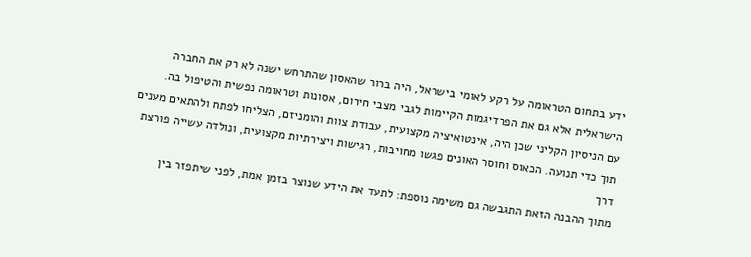ידע בתחום הטראומה על רקע לאומי בישראל, היה ברור שהאסון שהתרחש ישנה לא רק את החברה הישראלית אלא גם את הפרדיגמות הקיימות לגבי מצבי חירום, אסונות וטראומה נפשית והטיפול בה.
עם הניסיון הקליני שכן היה, אינטואיציה מקצועית, עבודת צוות והומניזם, הצליחו לפתח ולהתאים מענים תוך כדי תנועה. הכאוס וחוסר האונים פגשו מחויבות, רגישות ויצירתיות מקצועית, ונולדה עשייה פורצת דרך
מתוך ההבנה הזאת התגבשה גם משימה נוספת: לתעד את הידע שנוצר בזמן אמת, לפני שיתפזר בין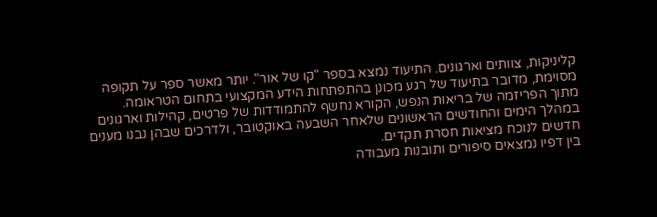קליניקות, צוותים וארגונים. התיעוד נמצא בספר "קו של אור". יותר מאשר ספר על תקופה מסוימת, מדובר בתיעוד של רגע מכונן בהתפתחות הידע המקצועי בתחום הטראומה.
מתוך הפריזמה של בריאות הנפש, הקורא נחשף להתמודדות של פרטים, קהילות וארגונים במהלך הימים והחודשים הראשונים שלאחר השבעה באוקטובר, ולדרכים שבהן נבנו מענים חדשים לנוכח מציאות חסרת תקדים.
בין דפיו נמצאים סיפורים ותובנות מעבודה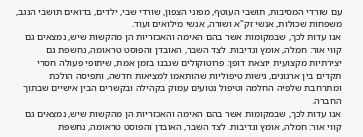עם שורדי המסיבות, תושבי העוטף, מפוני הצפון, שורדי שבי, ילדים, בדואים תושבי הנגב, משפחות שכולות, אנשי זק"א ושורה, אנשי מילואים ועוד.
אנו עדות לכך, שבמקומות אשר בהם האימה והאכזריות הן מהקשות שיש, נמצאים גם קווי אור: חמלה, אומץ ונדיבות. לצד השבר, האובדן והפוסט טראומה, נחשפת גם יצירתיות מקצועית יוצאת דופן: פרוטוקולים שנבנו בזמן אמת, שיתופי פעולה חסרי תקדים בין ארגונים, גישות טיפוליות שהותאמו למציאות חדשה, ותפיסה הולכת ומתרחבת שלפיה החלמה וטיפול נטועים עמוק בקהילה ובקשרים הבין אישיים שבתוך החברה.
אנו עדות לכך, שבמקומות אשר בהם האימה והאכזריות הן מהקשות שיש, נמצאים גם קווי אור: חמלה, אומץ ונדיבות. לצד השבר, האובדן והפוסט טראומה, נחשפת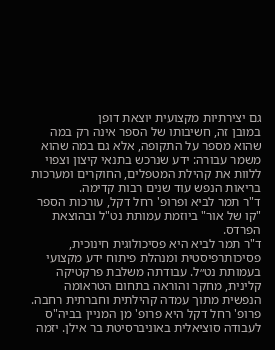גם יצירתיות מקצועית יוצאת דופן
במובן זה, חשיבותו של הספר אינה רק במה שהוא מספר על התקופה, אלא גם במה שהוא משמר עבורה: ידע שנרכש בתנאי קיצון וצפוי ללוות את קהילת המטפלים, החוקרים ומערכות בריאות הנפש עוד שנים רבות קדימה.
ד"ר תמר לביא ופרופ' רחל דקל, עורכות הספר "קו של אור" ביוזמת עמותת נט"ל ובהוצאת הפרדס.
ד"ר תמר לביא היא פסיכולוגית חינוכית, פסיכותרפיסטית ומנהלת פיתוח ידע מקצועי בעמותת נט״ל. עבודתה משלבת פרקטיקה קלינית, מחקר והוראה בתחום הטראומה הנפשית מתוך עמדה קהילתית וחברתית רחבה.
פרופ' רחל דקל היא פרופ' מן המניין בביה"ס לעבודה סוציאלית באוניברסיטת בר אילן. יזמה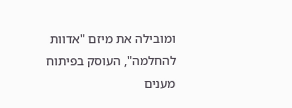ומובילה את מיזם "אדוות להחלמה", העוסק בפיתוח מענים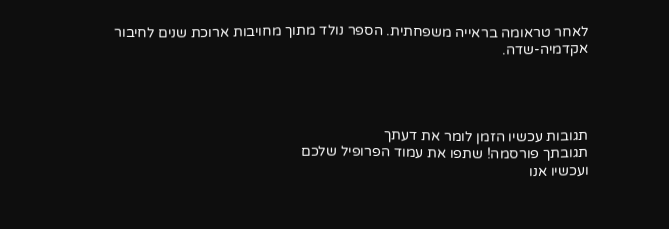לאחר טראומה בראייה משפחתית. הספר נולד מתוך מחויבות ארוכת שנים לחיבור אקדמיה-שדה.




תגובות עכשיו הזמן לומר את דעתך
תגובתך פורסמה! שתפו את עמוד הפרופיל שלכם
ועכשיו אנו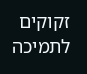זקוקים לתמיכה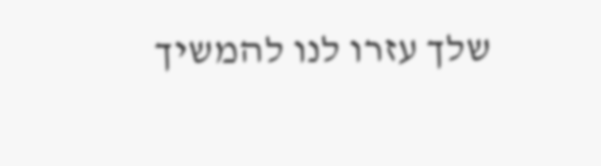שלך עזרו לנו להמשיך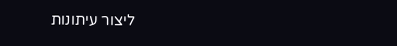ליצור עיתונות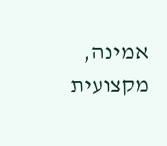אמינה, מקצועית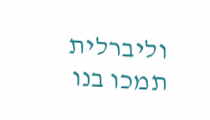וליברלית
תמכו בנו